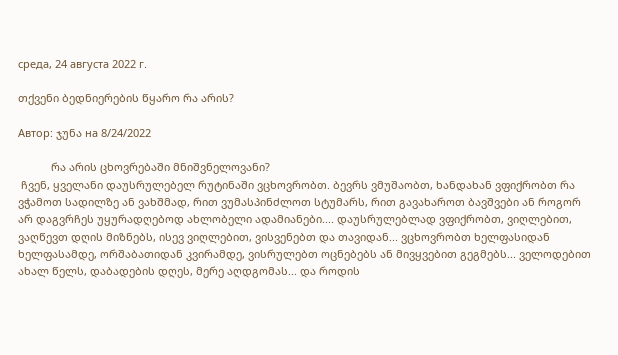среда, 24 августа 2022 г.

თქვენი ბედნიერების წყარო რა არის?

Автор: ჯუნა на 8/24/2022

           რა არის ცხოვრებაში მნიშვნელოვანი?
 ჩვენ, ყველანი დაუსრულებელ რუტინაში ვცხოვრობთ. ბევრს ვმუშაობთ, ხანდახან ვფიქრობთ რა ვჭამოთ სადილზე ან ვახშმად, რით ვუმასპინძლოთ სტუმარს, რით გავახაროთ ბავშვები ან როგორ არ დაგვრჩეს უყურადღებოდ ახლობელი ადამიანები.... დაუსრულებლად ვფიქრობთ, ვიღლებით, ვაღწევთ დღის მიზნებს, ისევ ვიღლებით, ვისვენებთ და თავიდან... ვცხოვრობთ ხელფასიდან ხელფასამდე, ორშაბათიდან კვირამდე, ვისრულებთ ოცნებებს ან მივყვებით გეგმებს... ველოდებით ახალ წელს, დაბადების დღეს, მერე აღდგომას... და როდის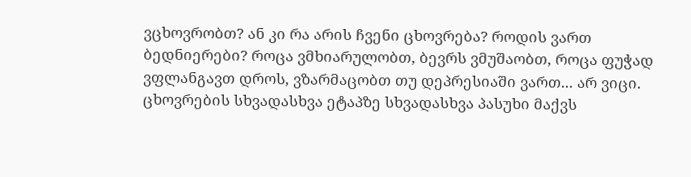ვცხოვრობთ? ან კი რა არის ჩვენი ცხოვრება? როდის ვართ ბედნიერები? როცა ვმხიარულობთ, ბევრს ვმუშაობთ, როცა ფუჭად ვფლანგავთ დროს, ვზარმაცობთ თუ დეპრესიაში ვართ... არ ვიცი. ცხოვრების სხვადასხვა ეტაპზე სხვადასხვა პასუხი მაქვს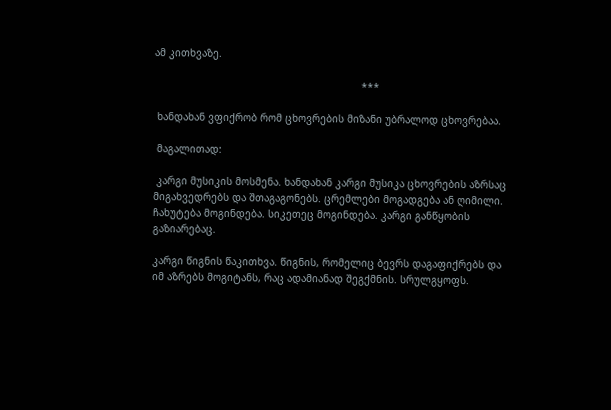ამ კითხვაზე.

                                                                     ***

 ხანდახან ვფიქრობ რომ ცხოვრების მიზანი უბრალოდ ცხოვრებაა.

 მაგალითად:

 კარგი მუსიკის მოსმენა. ხანდახან კარგი მუსიკა ცხოვრების აზრსაც მიგახვედრებს და შთაგაგონებს. ცრემლები მოგადგება ან ღიმილი. ჩახუტება მოგინდება. სიკეთეც მოგინდება. კარგი განწყობის გაზიარებაც.

კარგი წიგნის წაკითხვა. წიგნის, რომელიც ბევრს დაგაფიქრებს და იმ აზრებს მოგიტანს, რაც ადამიანად შეგქმნის. სრულგყოფს.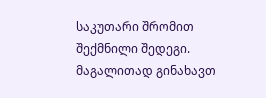საკუთარი შრომით შექმნილი შედეგი. მაგალითად გინახავთ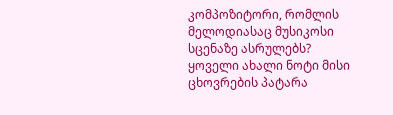კომპოზიტორი, რომლის მელოდიასაც მუსიკოსი სცენაზე ასრულებს? ყოველი ახალი ნოტი მისი ცხოვრების პატარა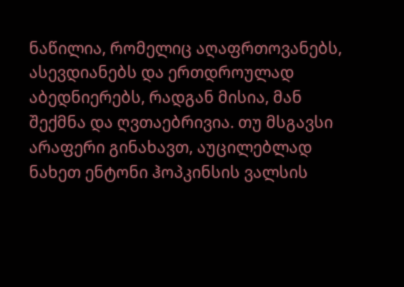ნაწილია, რომელიც აღაფრთოვანებს, ასევდიანებს და ერთდროულად აბედნიერებს, რადგან მისია, მან შექმნა და ღვთაებრივია. თუ მსგავსი არაფერი გინახავთ, აუცილებლად ნახეთ ენტონი ჰოპკინსის ვალსის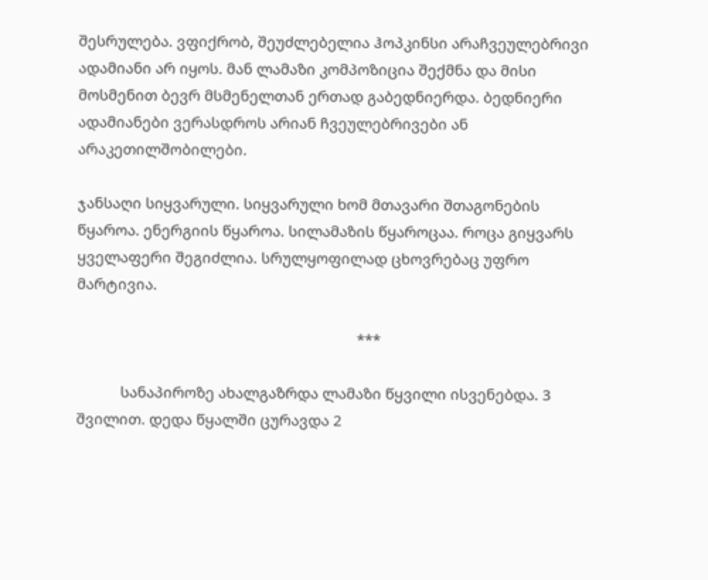შესრულება. ვფიქრობ, შეუძლებელია ჰოპკინსი არაჩვეულებრივი ადამიანი არ იყოს. მან ლამაზი კომპოზიცია შექმნა და მისი მოსმენით ბევრ მსმენელთან ერთად გაბედნიერდა. ბედნიერი ადამიანები ვერასდროს არიან ჩვეულებრივები ან არაკეთილშობილები.

ჯანსაღი სიყვარული. სიყვარული ხომ მთავარი შთაგონების წყაროა. ენერგიის წყაროა. სილამაზის წყაროცაა. როცა გიყვარს ყველაფერი შეგიძლია. სრულყოფილად ცხოვრებაც უფრო მარტივია.

                                                                      ***

           სანაპიროზე ახალგაზრდა ლამაზი წყვილი ისვენებდა. 3 შვილით. დედა წყალში ცურავდა 2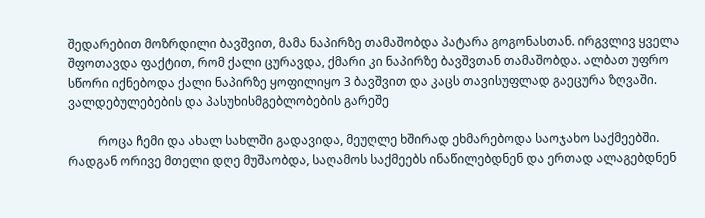შედარებით მოზრდილი ბავშვით, მამა ნაპირზე თამაშობდა პატარა გოგონასთან. ირგვლივ ყველა შფოთავდა ფაქტით, რომ ქალი ცურავდა, ქმარი კი ნაპირზე ბავშვთან თამაშობდა. ალბათ უფრო სწორი იქნებოდა ქალი ნაპირზე ყოფილიყო 3 ბავშვით და კაცს თავისუფლად გაეცურა ზღვაში. ვალდებულებების და პასუხისმგებლობების გარეშე

          როცა ჩემი და ახალ სახლში გადავიდა, მეუღლე ხშირად ეხმარებოდა საოჯახო საქმეებში. რადგან ორივე მთელი დღე მუშაობდა, საღამოს საქმეებს ინაწილებდნენ და ერთად ალაგებდნენ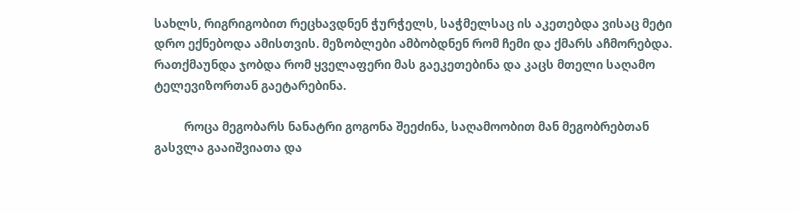სახლს, რიგრიგობით რეცხავდნენ ჭურჭელს, საჭმელსაც ის აკეთებდა ვისაც მეტი დრო ექნებოდა ამისთვის. მეზობლები ამბობდნენ რომ ჩემი და ქმარს აჩმორებდა. რათქმაუნდა ჯობდა რომ ყველაფერი მას გაეკეთებინა და კაცს მთელი საღამო ტელევიზორთან გაეტარებინა.

          როცა მეგობარს ნანატრი გოგონა შეეძინა, საღამოობით მან მეგობრებთან გასვლა გააიშვიათა და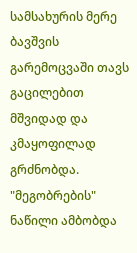სამსახურის მერე ბავშვის გარემოცვაში თავს გაცილებით მშვიდად და კმაყოფილად გრძნობდა. "მეგობრების" ნაწილი ამბობდა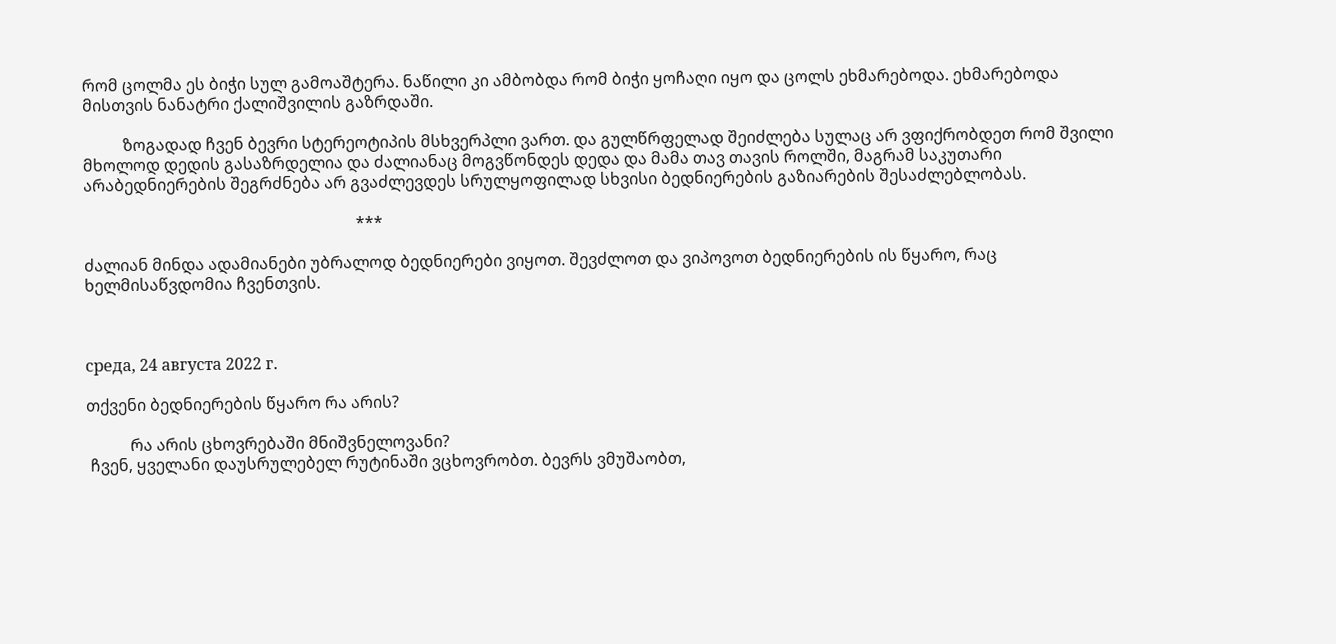რომ ცოლმა ეს ბიჭი სულ გამოაშტერა. ნაწილი კი ამბობდა რომ ბიჭი ყოჩაღი იყო და ცოლს ეხმარებოდა. ეხმარებოდა მისთვის ნანატრი ქალიშვილის გაზრდაში.

          ზოგადად ჩვენ ბევრი სტერეოტიპის მსხვერპლი ვართ. და გულწრფელად შეიძლება სულაც არ ვფიქრობდეთ რომ შვილი მხოლოდ დედის გასაზრდელია და ძალიანაც მოგვწონდეს დედა და მამა თავ თავის როლში, მაგრამ საკუთარი არაბედნიერების შეგრძნება არ გვაძლევდეს სრულყოფილად სხვისი ბედნიერების გაზიარების შესაძლებლობას.

                                                                    ***

ძალიან მინდა ადამიანები უბრალოდ ბედნიერები ვიყოთ. შევძლოთ და ვიპოვოთ ბედნიერების ის წყარო, რაც ხელმისაწვდომია ჩვენთვის.



среда, 24 августа 2022 г.

თქვენი ბედნიერების წყარო რა არის?

           რა არის ცხოვრებაში მნიშვნელოვანი?
 ჩვენ, ყველანი დაუსრულებელ რუტინაში ვცხოვრობთ. ბევრს ვმუშაობთ,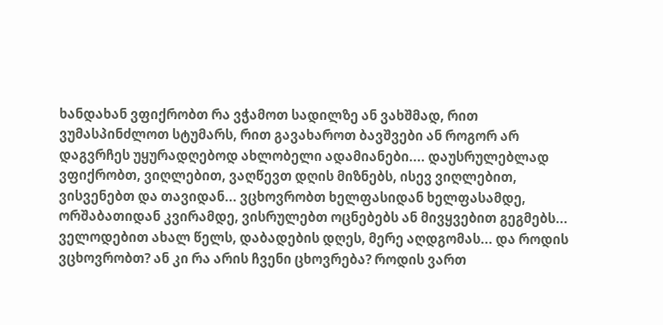ხანდახან ვფიქრობთ რა ვჭამოთ სადილზე ან ვახშმად, რით ვუმასპინძლოთ სტუმარს, რით გავახაროთ ბავშვები ან როგორ არ დაგვრჩეს უყურადღებოდ ახლობელი ადამიანები.... დაუსრულებლად ვფიქრობთ, ვიღლებით, ვაღწევთ დღის მიზნებს, ისევ ვიღლებით, ვისვენებთ და თავიდან... ვცხოვრობთ ხელფასიდან ხელფასამდე, ორშაბათიდან კვირამდე, ვისრულებთ ოცნებებს ან მივყვებით გეგმებს... ველოდებით ახალ წელს, დაბადების დღეს, მერე აღდგომას... და როდის ვცხოვრობთ? ან კი რა არის ჩვენი ცხოვრება? როდის ვართ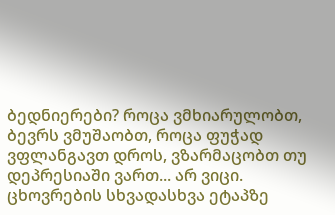ბედნიერები? როცა ვმხიარულობთ, ბევრს ვმუშაობთ, როცა ფუჭად ვფლანგავთ დროს, ვზარმაცობთ თუ დეპრესიაში ვართ... არ ვიცი. ცხოვრების სხვადასხვა ეტაპზე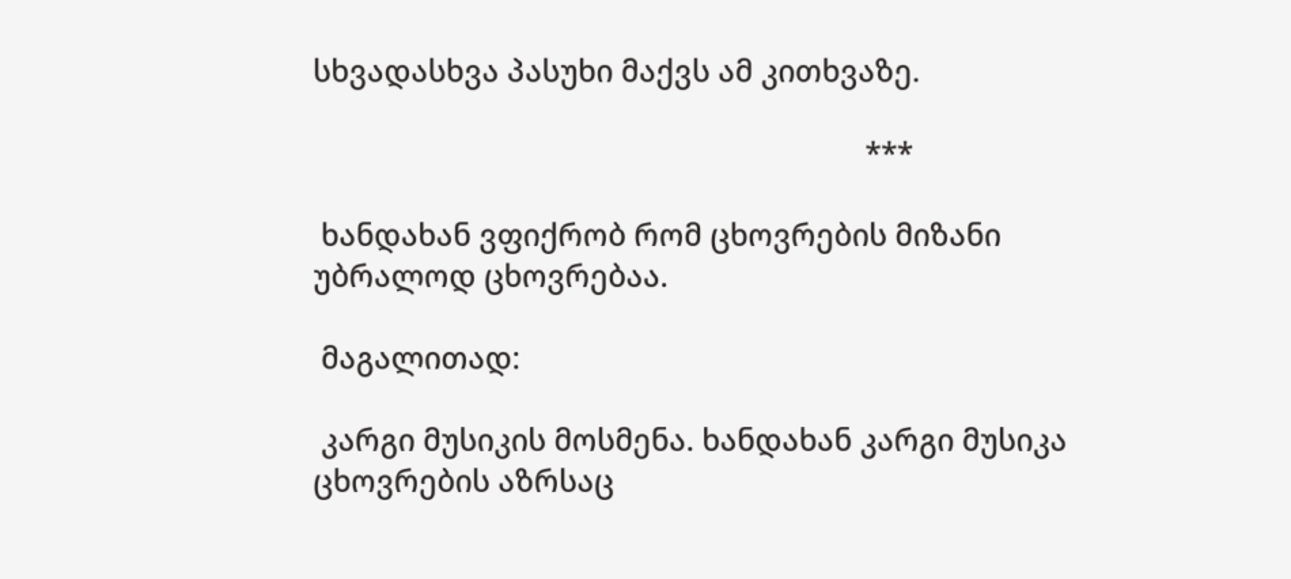სხვადასხვა პასუხი მაქვს ამ კითხვაზე.

                                                                     ***

 ხანდახან ვფიქრობ რომ ცხოვრების მიზანი უბრალოდ ცხოვრებაა.

 მაგალითად:

 კარგი მუსიკის მოსმენა. ხანდახან კარგი მუსიკა ცხოვრების აზრსაც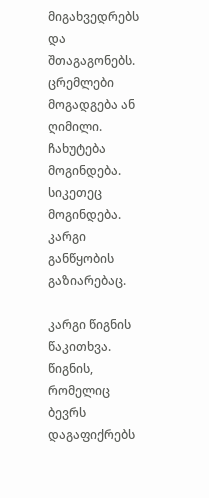მიგახვედრებს და შთაგაგონებს. ცრემლები მოგადგება ან ღიმილი. ჩახუტება მოგინდება. სიკეთეც მოგინდება. კარგი განწყობის გაზიარებაც.

კარგი წიგნის წაკითხვა. წიგნის, რომელიც ბევრს დაგაფიქრებს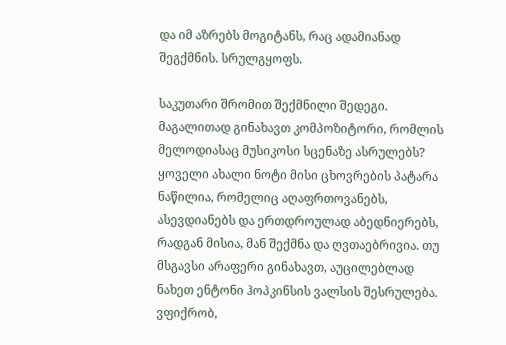და იმ აზრებს მოგიტანს, რაც ადამიანად შეგქმნის. სრულგყოფს.

საკუთარი შრომით შექმნილი შედეგი. მაგალითად გინახავთ კომპოზიტორი, რომლის მელოდიასაც მუსიკოსი სცენაზე ასრულებს? ყოველი ახალი ნოტი მისი ცხოვრების პატარა ნაწილია, რომელიც აღაფრთოვანებს, ასევდიანებს და ერთდროულად აბედნიერებს, რადგან მისია, მან შექმნა და ღვთაებრივია. თუ მსგავსი არაფერი გინახავთ, აუცილებლად ნახეთ ენტონი ჰოპკინსის ვალსის შესრულება. ვფიქრობ,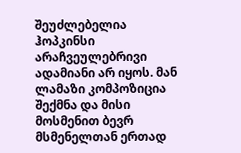შეუძლებელია ჰოპკინსი არაჩვეულებრივი ადამიანი არ იყოს. მან ლამაზი კომპოზიცია შექმნა და მისი მოსმენით ბევრ მსმენელთან ერთად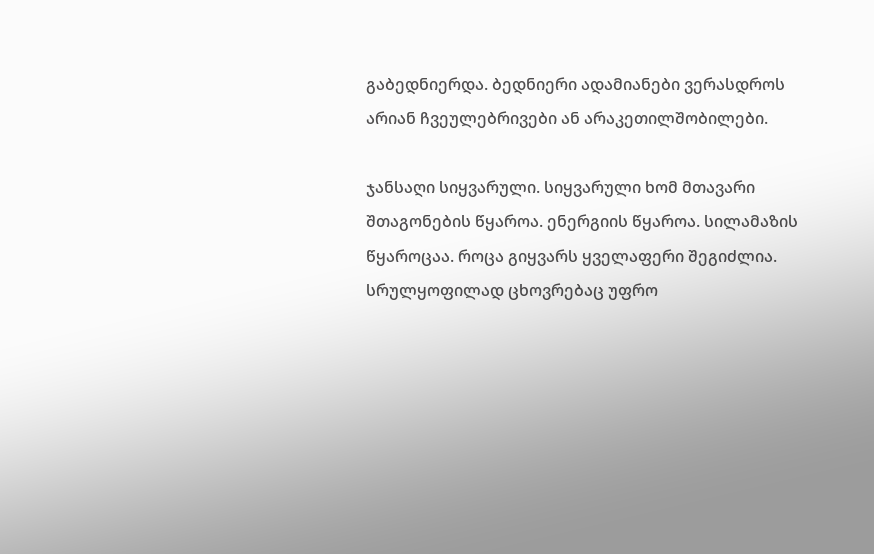გაბედნიერდა. ბედნიერი ადამიანები ვერასდროს არიან ჩვეულებრივები ან არაკეთილშობილები.

ჯანსაღი სიყვარული. სიყვარული ხომ მთავარი შთაგონების წყაროა. ენერგიის წყაროა. სილამაზის წყაროცაა. როცა გიყვარს ყველაფერი შეგიძლია. სრულყოფილად ცხოვრებაც უფრო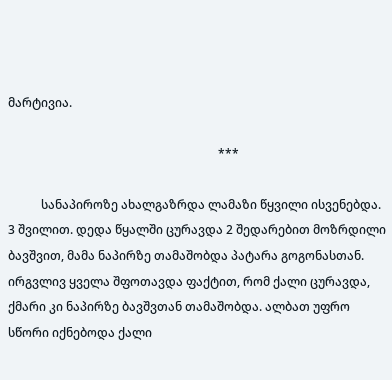მარტივია.

                                                                      ***

           სანაპიროზე ახალგაზრდა ლამაზი წყვილი ისვენებდა. 3 შვილით. დედა წყალში ცურავდა 2 შედარებით მოზრდილი ბავშვით, მამა ნაპირზე თამაშობდა პატარა გოგონასთან. ირგვლივ ყველა შფოთავდა ფაქტით, რომ ქალი ცურავდა, ქმარი კი ნაპირზე ბავშვთან თამაშობდა. ალბათ უფრო სწორი იქნებოდა ქალი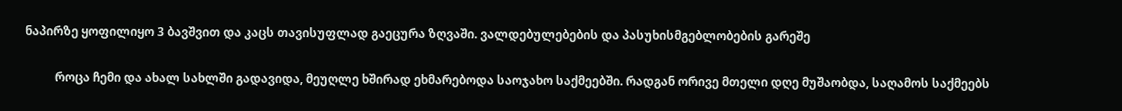ნაპირზე ყოფილიყო 3 ბავშვით და კაცს თავისუფლად გაეცურა ზღვაში. ვალდებულებების და პასუხისმგებლობების გარეშე

          როცა ჩემი და ახალ სახლში გადავიდა, მეუღლე ხშირად ეხმარებოდა საოჯახო საქმეებში. რადგან ორივე მთელი დღე მუშაობდა, საღამოს საქმეებს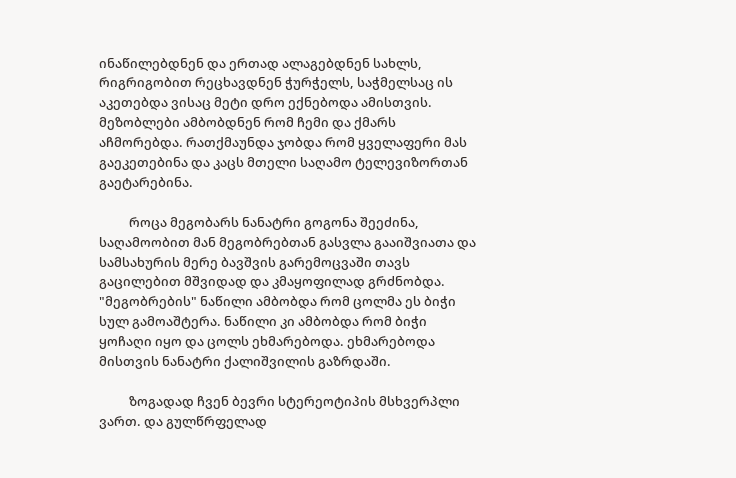ინაწილებდნენ და ერთად ალაგებდნენ სახლს, რიგრიგობით რეცხავდნენ ჭურჭელს, საჭმელსაც ის აკეთებდა ვისაც მეტი დრო ექნებოდა ამისთვის. მეზობლები ამბობდნენ რომ ჩემი და ქმარს აჩმორებდა. რათქმაუნდა ჯობდა რომ ყველაფერი მას გაეკეთებინა და კაცს მთელი საღამო ტელევიზორთან გაეტარებინა.

          როცა მეგობარს ნანატრი გოგონა შეეძინა, საღამოობით მან მეგობრებთან გასვლა გააიშვიათა და სამსახურის მერე ბავშვის გარემოცვაში თავს გაცილებით მშვიდად და კმაყოფილად გრძნობდა. "მეგობრების" ნაწილი ამბობდა რომ ცოლმა ეს ბიჭი სულ გამოაშტერა. ნაწილი კი ამბობდა რომ ბიჭი ყოჩაღი იყო და ცოლს ეხმარებოდა. ეხმარებოდა მისთვის ნანატრი ქალიშვილის გაზრდაში.

          ზოგადად ჩვენ ბევრი სტერეოტიპის მსხვერპლი ვართ. და გულწრფელად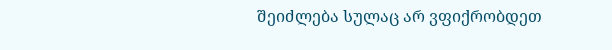შეიძლება სულაც არ ვფიქრობდეთ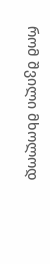რომ შვილი მხოლოდ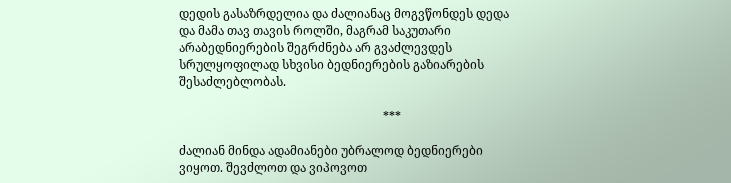დედის გასაზრდელია და ძალიანაც მოგვწონდეს დედა და მამა თავ თავის როლში, მაგრამ საკუთარი არაბედნიერების შეგრძნება არ გვაძლევდეს სრულყოფილად სხვისი ბედნიერების გაზიარების შესაძლებლობას.

                                                                    ***

ძალიან მინდა ადამიანები უბრალოდ ბედნიერები ვიყოთ. შევძლოთ და ვიპოვოთ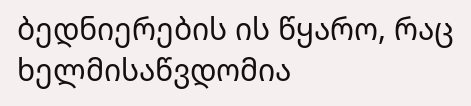ბედნიერების ის წყარო, რაც ხელმისაწვდომია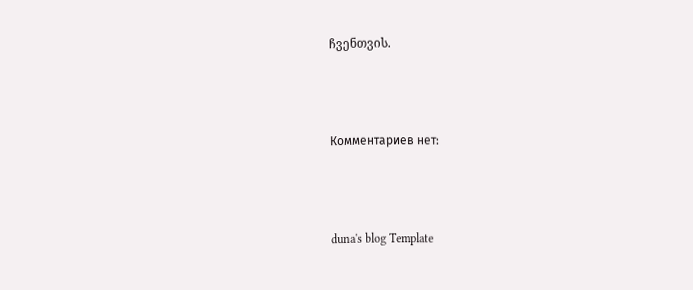ჩვენთვის.



Комментариев нет:



duna's blog Template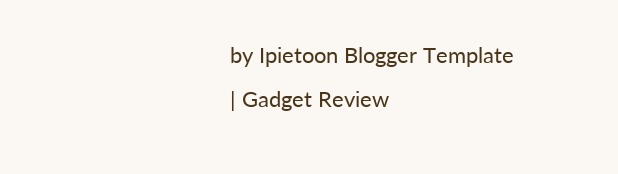by Ipietoon Blogger Template | Gadget Review